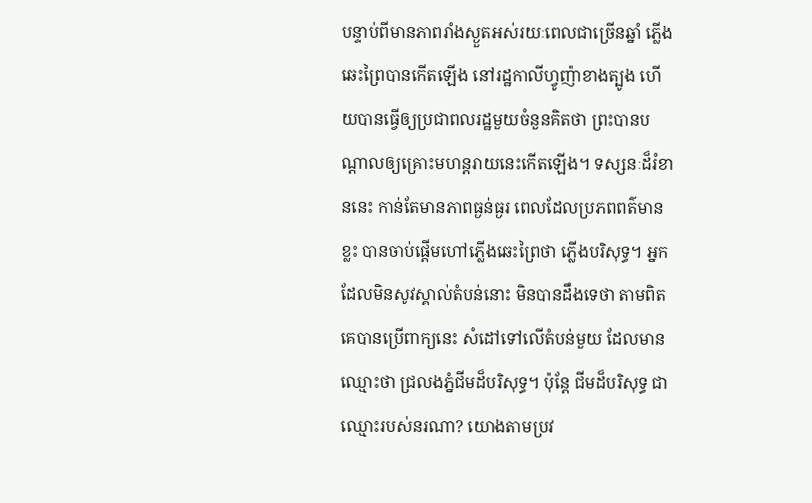បន្ទាប់ពីមានភាពរាំងស្ងួតអស់រយៈពេលជាច្រើនឆ្នាំ ភ្លើងឆេះព្រៃបានកើតឡើង នៅរដ្ឋកាលីហ្វូញ៉ាខាងត្បូង ហើយបានធ្វើឲ្យប្រជាពលរដ្ឋមួយចំនួនគិតថា ព្រះបានបណ្តាលឲ្យគ្រោះមហន្តរាយនេះកើតឡើង។ ទស្សនៈដ៏រំខាននេះ កាន់តែមានភាពធ្ងន់ធ្ងរ ពេលដែលប្រភពពត៌មានខ្លះ បានចាប់ផ្តើមហៅភ្លើងឆេះព្រៃថា ភ្លើងបរិសុទ្ធ។ អ្នកដែលមិនសូវស្គាល់តំបន់នោះ មិនបានដឹងទេថា តាមពិតគេបានប្រើពាក្យនេះ សំដៅទៅលើតំបន់មួយ ដែលមានឈ្មោះថា ជ្រលងភ្នំជីមដ៏បរិសុទ្ធ។ ប៉ុន្តែ ជីមដ៏បរិសុទ្ធ ជាឈ្មោះរបស់នរណា? យោងតាមប្រវ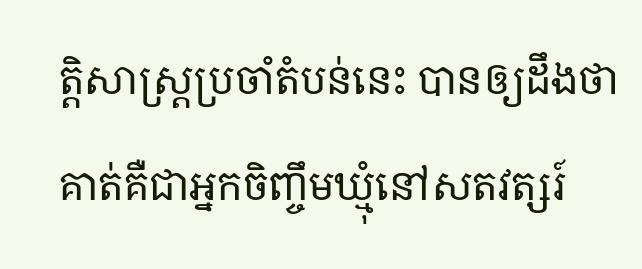ត្តិសាស្រ្តប្រចាំតំបន់នេះ បានឲ្យដឹងថា គាត់គឺជាអ្នកចិញ្ចឹមឃ្មុំនៅសតវត្សរ៍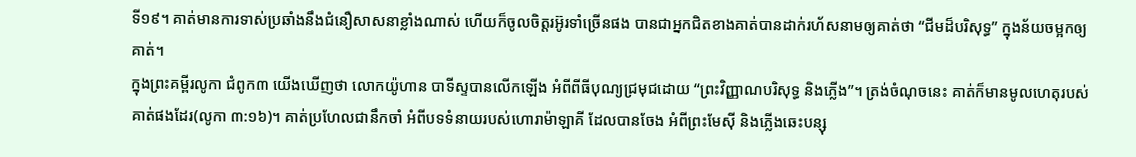ទី១៩។ គាត់មានការទាស់ប្រឆាំងនឹងជំនឿសាសនាខ្លាំងណាស់ ហើយក៏ចូលចិត្តរអ៊ូរទាំច្រើនផង បានជាអ្នកជិតខាងគាត់បានដាក់រហ័សនាមឲ្យគាត់ថា “ជីមដ៏បរិសុទ្ធ” ក្នុងន័យចម្អកឲ្យគាត់។
ក្នុងព្រះគម្ពីរលូកា ជំពូក៣ យើងឃើញថា លោកយ៉ូហាន បាទីស្ទបានលើកឡើង អំពីពីធីបុណ្យជ្រមុជដោយ “ព្រះវិញ្ញាណបរិសុទ្ធ និងភ្លើង”។ ត្រង់ចំណុចនេះ គាត់ក៏មានមូលហេតុរបស់គាត់ផងដែរ(លូកា ៣:១៦)។ គាត់ប្រហែលជានឹកចាំ អំពីបទទំនាយរបស់ហោរាម៉ាឡាគី ដែលបានចែង អំពីព្រះមែស៊ី និងភ្លើងឆេះបន្សុ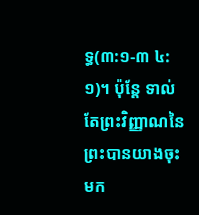ទ្ធ(៣:១-៣ ៤:១)។ ប៉ុន្តែ ទាល់តែព្រះវិញ្ញាណនៃព្រះបានយាងចុះមក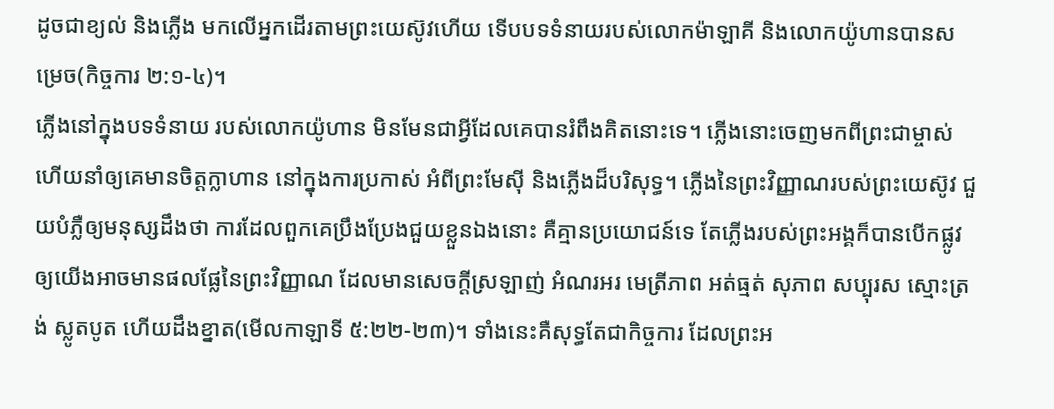ដូចជាខ្យល់ និងភ្លើង មកលើអ្នកដើរតាមព្រះយេស៊ូវហើយ ទើបបទទំនាយរបស់លោកម៉ាឡាគី និងលោកយ៉ូហានបានសម្រេច(កិច្ចការ ២:១-៤)។
ភ្លើងនៅក្នុងបទទំនាយ របស់លោកយ៉ូហាន មិនមែនជាអ្វីដែលគេបានរំពឹងគិតនោះទេ។ ភ្លើងនោះចេញមកពីព្រះជាម្ចាស់ ហើយនាំឲ្យគេមានចិត្តក្លាហាន នៅក្នុងការប្រកាស់ អំពីព្រះមែស៊ី និងភ្លើងដ៏បរិសុទ្ធ។ ភ្លើងនៃព្រះវិញ្ញាណរបស់ព្រះយេស៊ូវ ជួយបំភ្លឺឲ្យមនុស្សដឹងថា ការដែលពួកគេប្រឹងប្រែងជួយខ្លួនឯងនោះ គឺគ្មានប្រយោជន៍ទេ តែភ្លើងរបស់ព្រះអង្គក៏បានបើកផ្លូវឲ្យយើងអាចមានផលផ្លែនៃព្រះវិញ្ញាណ ដែលមានសេចក្តីស្រឡាញ់ អំណរអរ មេត្រីភាព អត់ធ្មត់ សុភាព សប្បុរស ស្មោះត្រង់ ស្លូតបូត ហើយដឹងខ្នាត(មើលកាឡាទី ៥:២២-២៣)។ ទាំងនេះគឺសុទ្ធតែជាកិច្ចការ ដែលព្រះអ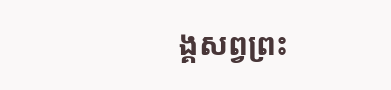ង្គសព្វព្រះ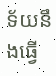ទ័យនឹងធ្វើ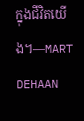ក្នុងជីវិតយើង។—MART DEHAAN